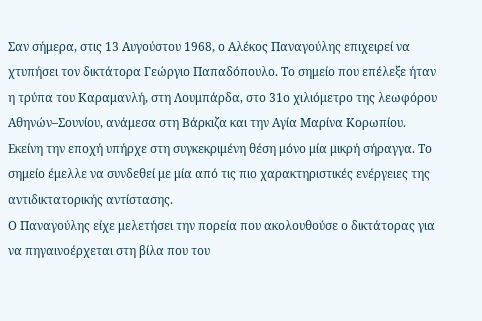Σαν σήμερα, στις 13 Αυγούστου 1968, ο Αλέκος Παναγούλης επιχειρεί να χτυπήσει τον δικτάτορα Γεώργιο Παπαδόπουλο. Το σημείο που επέλεξε ήταν η τρύπα του Καραμανλή, στη Λουμπάρδα, στο 31ο χιλιόμετρο της λεωφόρου Αθηνών–Σουνίου, ανάμεσα στη Βάρκιζα και την Αγία Μαρίνα Κορωπίου.
Εκείνη την εποχή υπήρχε στη συγκεκριμένη θέση μόνο μία μικρή σήραγγα. Το σημείο έμελλε να συνδεθεί με μία από τις πιο χαρακτηριστικές ενέργειες της αντιδικτατορικής αντίστασης.
Ο Παναγούλης είχε μελετήσει την πορεία που ακολουθούσε ο δικτάτορας για να πηγαινοέρχεται στη βίλα που του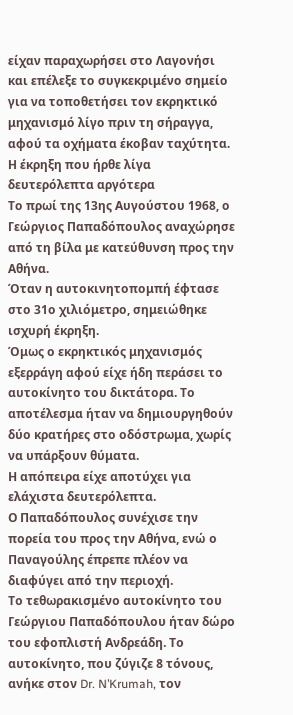είχαν παραχωρήσει στο Λαγονήσι και επέλεξε το συγκεκριμένο σημείο για να τοποθετήσει τον εκρηκτικό μηχανισμό λίγο πριν τη σήραγγα, αφού τα οχήματα έκοβαν ταχύτητα.
Η έκρηξη που ήρθε λίγα δευτερόλεπτα αργότερα
Το πρωί της 13ης Αυγούστου 1968, ο Γεώργιος Παπαδόπουλος αναχώρησε από τη βίλα με κατεύθυνση προς την Αθήνα.
Όταν η αυτοκινητοπομπή έφτασε στο 31ο χιλιόμετρο, σημειώθηκε ισχυρή έκρηξη.
Όμως ο εκρηκτικός μηχανισμός εξερράγη αφού είχε ήδη περάσει το αυτοκίνητο του δικτάτορα. Το αποτέλεσμα ήταν να δημιουργηθούν δύο κρατήρες στο οδόστρωμα, χωρίς να υπάρξουν θύματα.
Η απόπειρα είχε αποτύχει για ελάχιστα δευτερόλεπτα.
Ο Παπαδόπουλος συνέχισε την πορεία του προς την Αθήνα, ενώ ο Παναγούλης έπρεπε πλέον να διαφύγει από την περιοχή.
Το τεθωρακισμένο αυτοκίνητο του Γεώργιου Παπαδόπουλου ήταν δώρο του εφοπλιστή Ανδρεάδη. Το αυτοκίνητο, που ζύγιζε 8 τόνους, ανήκε στον Dr. N’Krumah, τον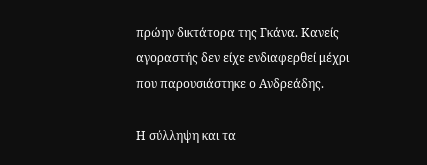πρώην δικτάτορα της Γκάνα. Κανείς αγοραστής δεν είχε ενδιαφερθεί μέχρι που παρουσιάστηκε ο Ανδρεάδης.

Η σύλληψη και τα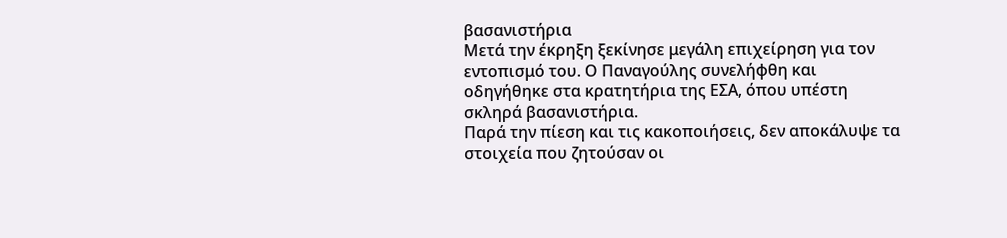βασανιστήρια
Μετά την έκρηξη ξεκίνησε μεγάλη επιχείρηση για τον εντοπισμό του. Ο Παναγούλης συνελήφθη και οδηγήθηκε στα κρατητήρια της ΕΣΑ, όπου υπέστη σκληρά βασανιστήρια.
Παρά την πίεση και τις κακοποιήσεις, δεν αποκάλυψε τα στοιχεία που ζητούσαν οι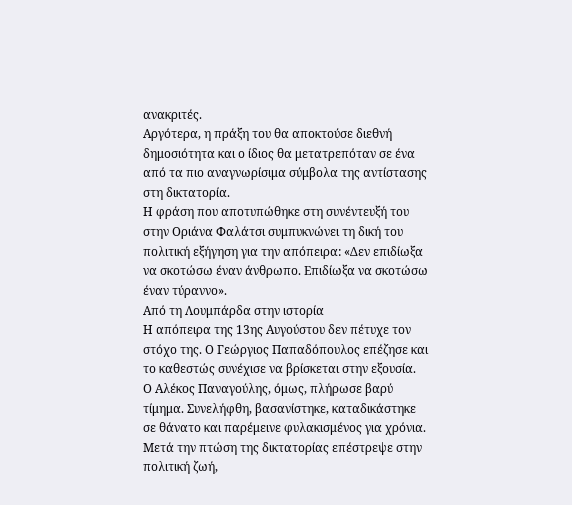ανακριτές.
Αργότερα, η πράξη του θα αποκτούσε διεθνή δημοσιότητα και ο ίδιος θα μετατρεπόταν σε ένα από τα πιο αναγνωρίσιμα σύμβολα της αντίστασης στη δικτατορία.
Η φράση που αποτυπώθηκε στη συνέντευξή του στην Οριάνα Φαλάτσι συμπυκνώνει τη δική του πολιτική εξήγηση για την απόπειρα: «Δεν επιδίωξα να σκοτώσω έναν άνθρωπο. Επιδίωξα να σκοτώσω έναν τύραννο».
Από τη Λουμπάρδα στην ιστορία
Η απόπειρα της 13ης Αυγούστου δεν πέτυχε τον στόχο της. Ο Γεώργιος Παπαδόπουλος επέζησε και το καθεστώς συνέχισε να βρίσκεται στην εξουσία.
Ο Αλέκος Παναγούλης, όμως, πλήρωσε βαρύ τίμημα. Συνελήφθη, βασανίστηκε, καταδικάστηκε σε θάνατο και παρέμεινε φυλακισμένος για χρόνια.
Μετά την πτώση της δικτατορίας επέστρεψε στην πολιτική ζωή,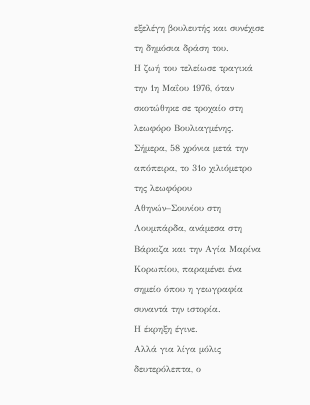εξελέγη βουλευτής και συνέχισε τη δημόσια δράση του.
Η ζωή του τελείωσε τραγικά την 1η Μαΐου 1976, όταν σκοτώθηκε σε τροχαίο στη λεωφόρο Βουλιαγμένης.
Σήμερα, 58 χρόνια μετά την απόπειρα, το 31ο χιλιόμετρο της λεωφόρου Αθηνών–Σουνίου στη Λουμπάρδα, ανάμεσα στη Βάρκιζα και την Αγία Μαρίνα Κορωπίου, παραμένει ένα σημείο όπου η γεωγραφία συναντά την ιστορία.
Η έκρηξη έγινε.
Αλλά για λίγα μόλις δευτερόλεπτα, ο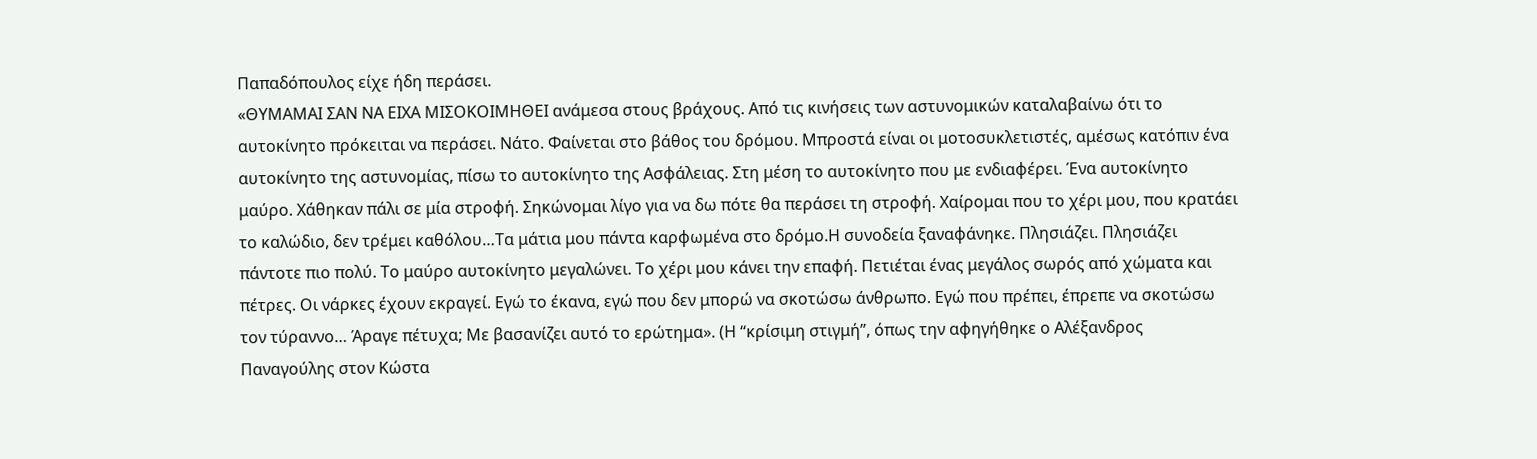Παπαδόπουλος είχε ήδη περάσει.
«ΘΥΜΑΜΑΙ ΣΑΝ ΝΑ ΕΙΧΑ ΜΙΣΟΚΟΙΜΗΘΕΙ ανάμεσα στους βράχους. Από τις κινήσεις των αστυνομικών καταλαβαίνω ότι το αυτοκίνητο πρόκειται να περάσει. Νάτο. Φαίνεται στο βάθος του δρόμου. Μπροστά είναι οι μοτοσυκλετιστές, αμέσως κατόπιν ένα αυτοκίνητο της αστυνομίας, πίσω το αυτοκίνητο της Ασφάλειας. Στη μέση το αυτοκίνητο που με ενδιαφέρει. Ένα αυτοκίνητο μαύρο. Χάθηκαν πάλι σε μία στροφή. Σηκώνομαι λίγο για να δω πότε θα περάσει τη στροφή. Χαίρομαι που το χέρι μου, που κρατάει το καλώδιο, δεν τρέμει καθόλου…Τα μάτια μου πάντα καρφωμένα στο δρόμο.Η συνοδεία ξαναφάνηκε. Πλησιάζει. Πλησιάζει πάντοτε πιο πολύ. Το μαύρο αυτοκίνητο μεγαλώνει. Το χέρι μου κάνει την επαφή. Πετιέται ένας μεγάλος σωρός από χώματα και πέτρες. Οι νάρκες έχουν εκραγεί. Εγώ το έκανα, εγώ που δεν μπορώ να σκοτώσω άνθρωπο. Εγώ που πρέπει, έπρεπε να σκοτώσω τον τύραννο… Άραγε πέτυχα; Με βασανίζει αυτό το ερώτημα». (Η “κρίσιμη στιγμή”, όπως την αφηγήθηκε ο Αλέξανδρος Παναγούλης στον Κώστα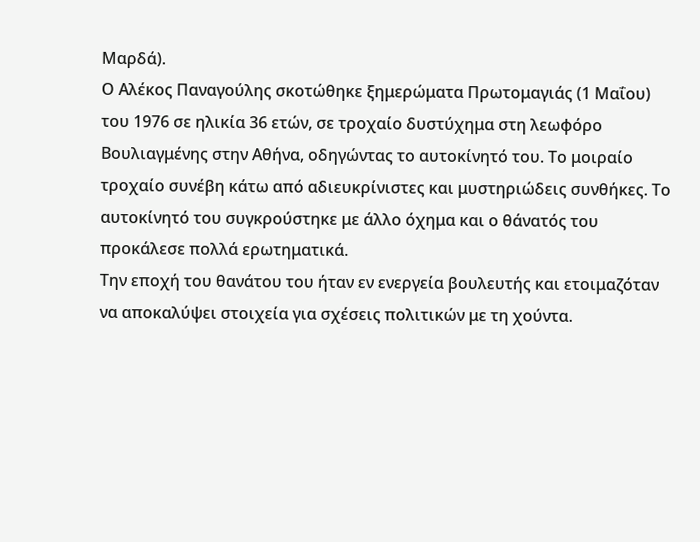Μαρδά).
Ο Αλέκος Παναγούλης σκοτώθηκε ξημερώματα Πρωτομαγιάς (1 Μαΐου) του 1976 σε ηλικία 36 ετών, σε τροχαίο δυστύχημα στη λεωφόρο Βουλιαγμένης στην Αθήνα, οδηγώντας το αυτοκίνητό του. Το μοιραίο τροχαίο συνέβη κάτω από αδιευκρίνιστες και μυστηριώδεις συνθήκες. Το αυτοκίνητό του συγκρούστηκε με άλλο όχημα και ο θάνατός του προκάλεσε πολλά ερωτηματικά.
Την εποχή του θανάτου του ήταν εν ενεργεία βουλευτής και ετοιμαζόταν να αποκαλύψει στοιχεία για σχέσεις πολιτικών με τη χούντα.